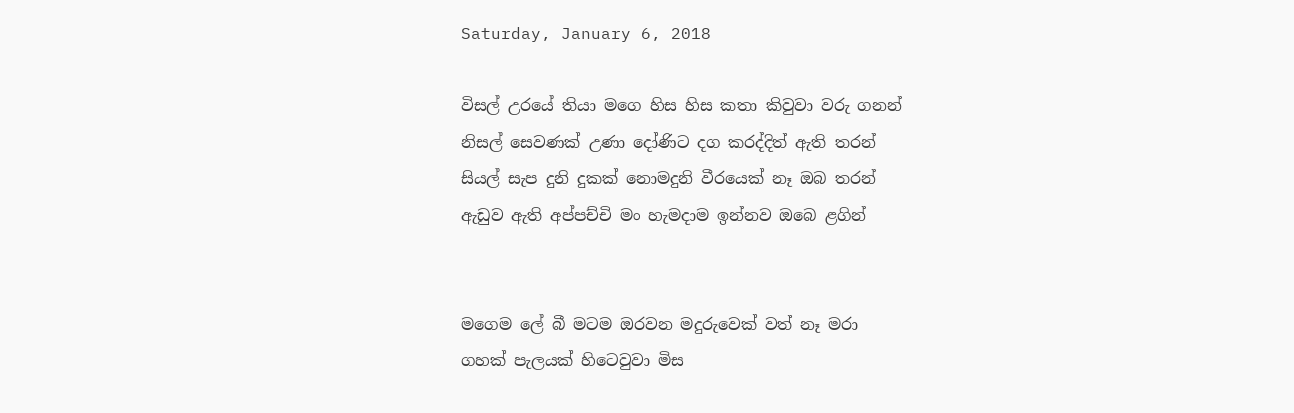Saturday, January 6, 2018

විසල් උරයේ තියා මගෙ හිස හිස කතා කිවුවා වරු ගනන්
නිසල් සෙවණක් උණා දෝණිට දග කරද්දිත් ඇති තරන්
සියල් සැප දුනි දුකක් නොමදුනි වීරයෙක් නෑ ඔබ තරන්
ඇඩුව ඇති අප්පච්චි මං හැමදාම ඉන්නව ඔබෙ ළගින්


මගෙම ලේ බී මටම ඔරවන මදුරුවෙක් වත් නෑ මරා
ගහක් පැලයක් හිටෙවුවා මිස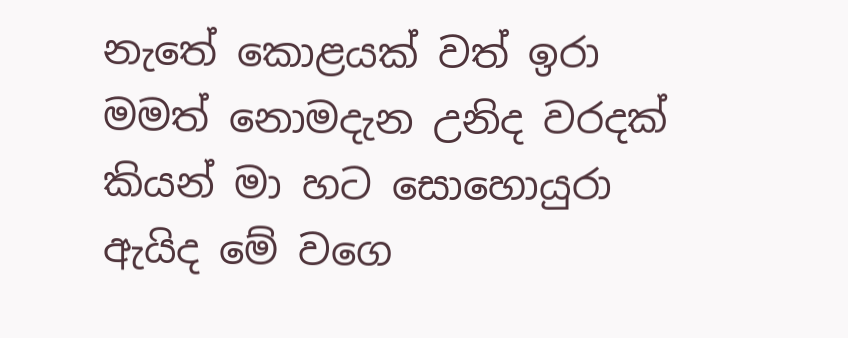නැතේ කොළයක් වත් ඉරා
මමත් නොමදැන උනිද වරදක් කියන් මා හට සොහොයුරා
ඇයිද මේ වගෙ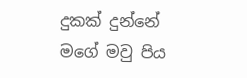දුකක් දුන්නේ මගේ මවු පිය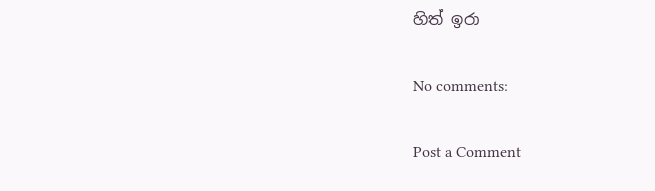හිත් ඉරා

No comments:

Post a Comment